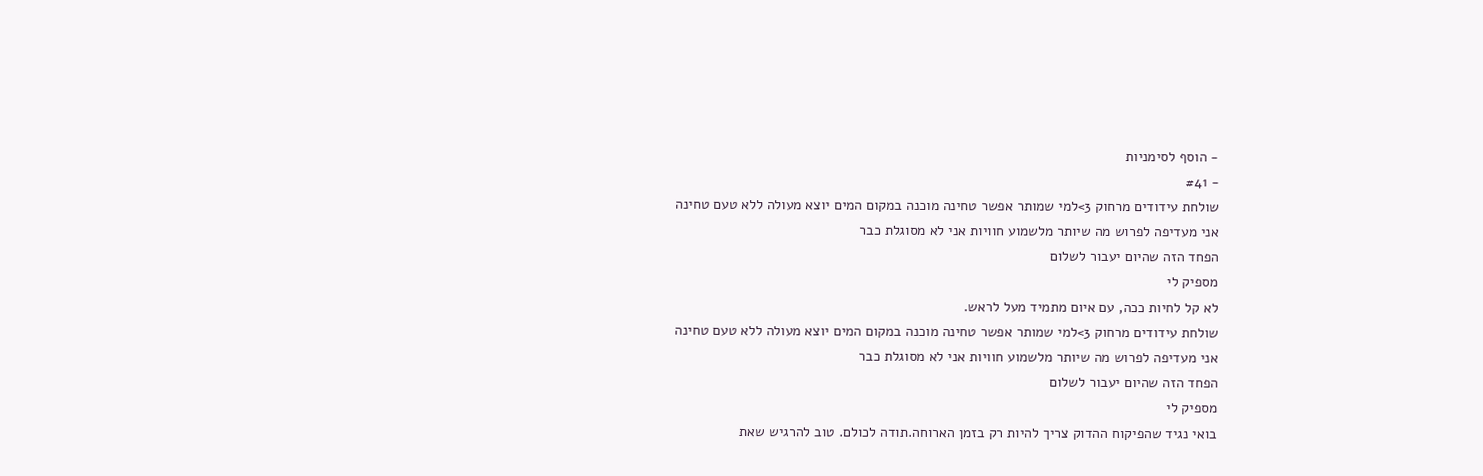- הוסף לסימניות
- #41
שולחת עידודים מרחוק 3>למי שמותר אפשר טחינה מוכנה במקום המים יוצא מעולה ללא טעם טחינה
אני מעדיפה לפרוש מה שיותר מלשמוע חוויות אני לא מסוגלת כבר
הפחד הזה שהיום יעבור לשלום
מספיק לי
לא קל לחיות ככה, עם איום מתמיד מעל לראש.
שולחת עידודים מרחוק 3>למי שמותר אפשר טחינה מוכנה במקום המים יוצא מעולה ללא טעם טחינה
אני מעדיפה לפרוש מה שיותר מלשמוע חוויות אני לא מסוגלת כבר
הפחד הזה שהיום יעבור לשלום
מספיק לי
בואי נגיד שהפיקוח ההדוק צריך להיות רק בזמן הארוחה.תודה לכולם. טוב להרגיש שאת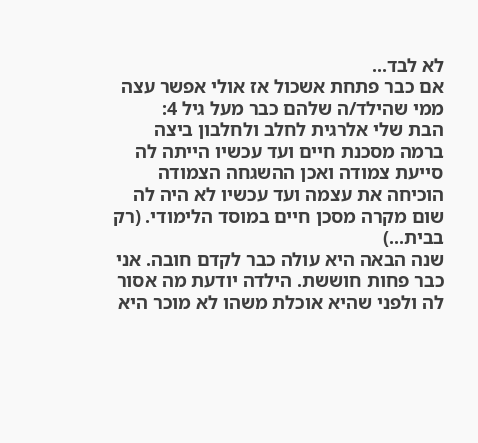לא לבד...
אם כבר פתחת אשכול אז אולי אפשר עצה ממי שהילד/ה שלהם כבר מעל גיל 4:
הבת שלי אלרגית לחלב ולחלבון ביצה ברמה מסכנת חיים ועד עכשיו הייתה לה סייעת צמודה ואכן ההשגחה הצמודה הוכיחה את עצמה ועד עכשיו לא היה לה שום מקרה מסכן חיים במוסד הלימודי. (רק בבית...)
שנה הבאה היא עולה כבר לקדם חובה. אני כבר פחות חוששת. הילדה יודעת מה אסור לה ולפני שהיא אוכלת משהו לא מוכר היא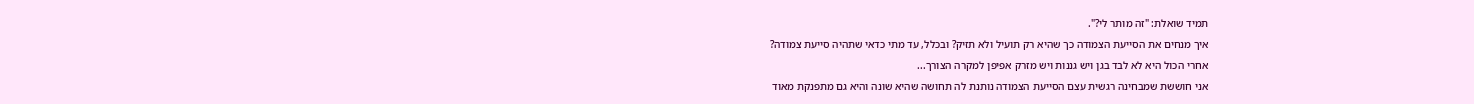תמיד שואלת: "זה מותר לי?".
איך מנחים את הסייעת הצמודה כך שהיא רק תועיל ולא תזיק? ובכלל, עד מתי כדאי שתהיה סייעת צמודה?
אחרי הכול היא לא לבד בגן ויש גננות ויש מזרק אפיפן למקרה הצורך...
אני חוששת שמבחינה רגשית עצם הסייעת הצמודה נותנת לה תחושה שהיא שונה והיא גם מתפנקת מאוד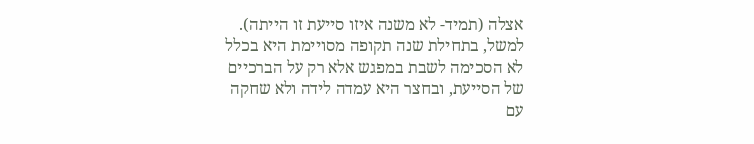אצלה (תמיד- לא משנה איזו סייעת זו הייתה). למשל, בתחילת שנה תקופה מסויימת היא בכלל לא הסכימה לשבת במפגש אלא רק על הברכיים של הסייעת, ובחצר היא עמדה לידה ולא שחקה עם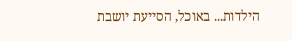הילדות... באוכל, הסייעת יושבת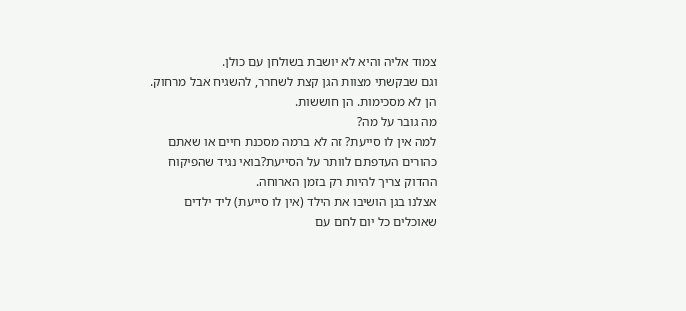צמוד אליה והיא לא יושבת בשולחן עם כולן.
וגם שבקשתי מצוות הגן קצת לשחרר, להשגיח אבל מרחוק. הן לא מסכימות. הן חוששות.
מה גובר על מה?
למה אין לו סייעת? זה לא ברמה מסכנת חיים או שאתם כהורים העדפתם לוותר על הסייעת?בואי נגיד שהפיקוח ההדוק צריך להיות רק בזמן הארוחה.
אצלנו בגן הושיבו את הילד (אין לו סייעת) ליד ילדים שאוכלים כל יום לחם עם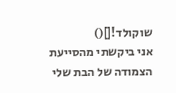שוקולד![]()
אני ביקשתי מהסייעת הצמודה של הבת שלי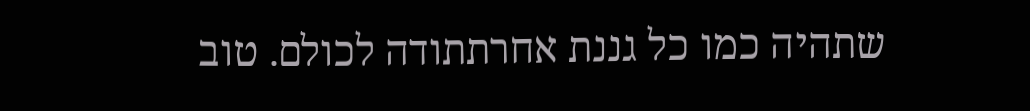שתהיה כמו כל גננת אחרתתודה לכולם. טוב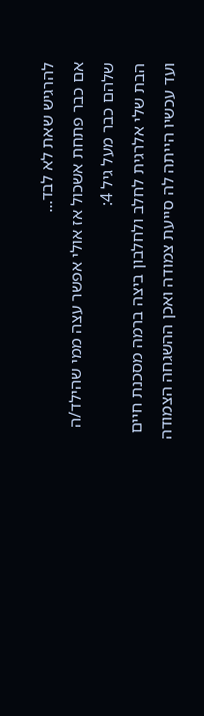להרגיש שאת לא לבד...
אם כבר פתחת אשכול אז אולי אפשר עצה ממי שהילד/ה שלהם כבר מעל גיל 4:
הבת שלי אלרגית לחלב ולחלבון ביצה ברמה מסכנת חיים ועד עכשיו הייתה לה סייעת צמודה ואכן ההשגחה הצמודה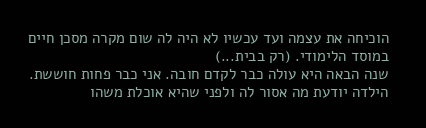הוכיחה את עצמה ועד עכשיו לא היה לה שום מקרה מסכן חיים במוסד הלימודי. (רק בבית...)
שנה הבאה היא עולה כבר לקדם חובה. אני כבר פחות חוששת. הילדה יודעת מה אסור לה ולפני שהיא אוכלת משהו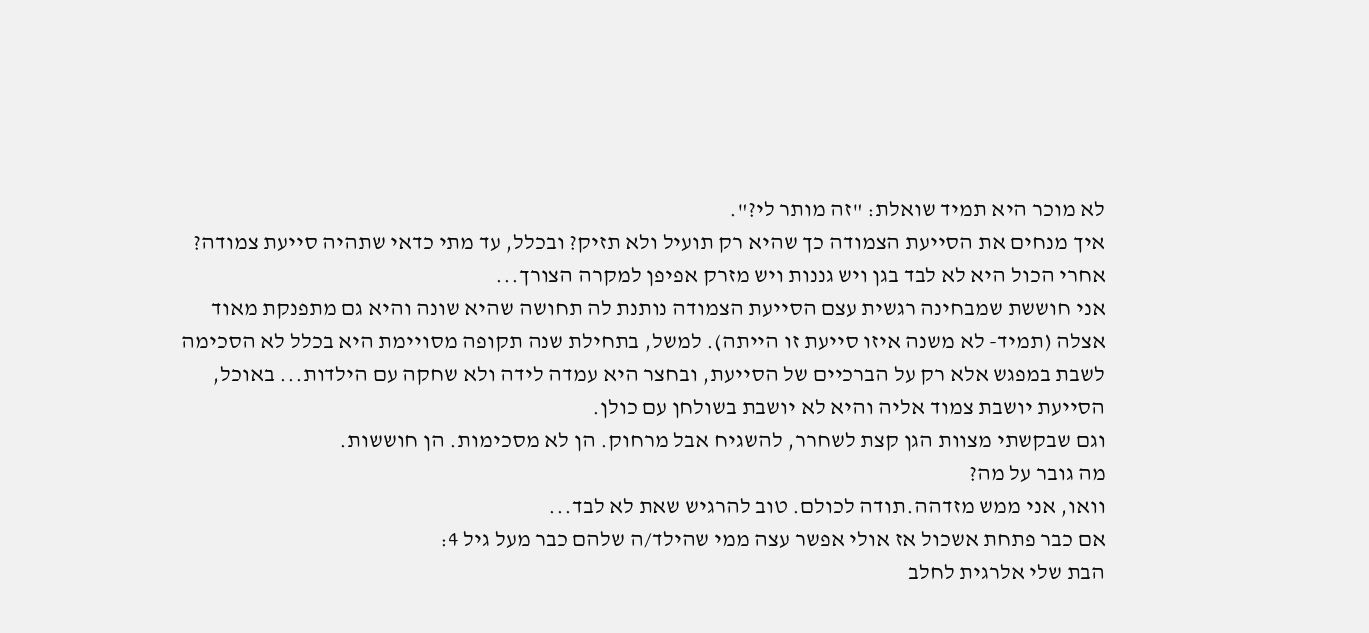לא מוכר היא תמיד שואלת: "זה מותר לי?".
איך מנחים את הסייעת הצמודה כך שהיא רק תועיל ולא תזיק? ובכלל, עד מתי כדאי שתהיה סייעת צמודה?
אחרי הכול היא לא לבד בגן ויש גננות ויש מזרק אפיפן למקרה הצורך...
אני חוששת שמבחינה רגשית עצם הסייעת הצמודה נותנת לה תחושה שהיא שונה והיא גם מתפנקת מאוד אצלה (תמיד- לא משנה איזו סייעת זו הייתה). למשל, בתחילת שנה תקופה מסויימת היא בכלל לא הסכימה לשבת במפגש אלא רק על הברכיים של הסייעת, ובחצר היא עמדה לידה ולא שחקה עם הילדות... באוכל, הסייעת יושבת צמוד אליה והיא לא יושבת בשולחן עם כולן.
וגם שבקשתי מצוות הגן קצת לשחרר, להשגיח אבל מרחוק. הן לא מסכימות. הן חוששות.
מה גובר על מה?
וואו, אני ממש מזדהה.תודה לכולם. טוב להרגיש שאת לא לבד...
אם כבר פתחת אשכול אז אולי אפשר עצה ממי שהילד/ה שלהם כבר מעל גיל 4:
הבת שלי אלרגית לחלב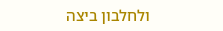ולחלבון ביצה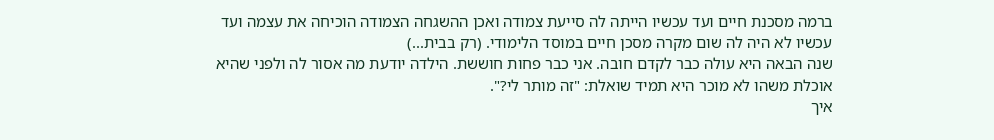ברמה מסכנת חיים ועד עכשיו הייתה לה סייעת צמודה ואכן ההשגחה הצמודה הוכיחה את עצמה ועד עכשיו לא היה לה שום מקרה מסכן חיים במוסד הלימודי. (רק בבית...)
שנה הבאה היא עולה כבר לקדם חובה. אני כבר פחות חוששת. הילדה יודעת מה אסור לה ולפני שהיא אוכלת משהו לא מוכר היא תמיד שואלת: "זה מותר לי?".
איך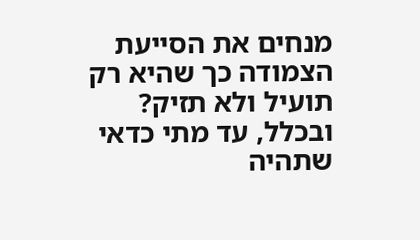מנחים את הסייעת הצמודה כך שהיא רק תועיל ולא תזיק? ובכלל, עד מתי כדאי שתהיה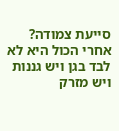סייעת צמודה?
אחרי הכול היא לא לבד בגן ויש גננות ויש מזרק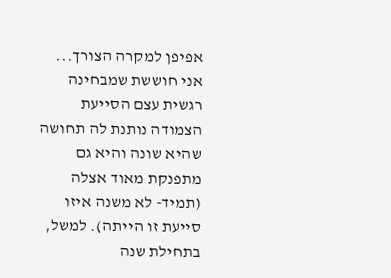אפיפן למקרה הצורך...
אני חוששת שמבחינה רגשית עצם הסייעת הצמודה נותנת לה תחושה שהיא שונה והיא גם מתפנקת מאוד אצלה (תמיד- לא משנה איזו סייעת זו הייתה). למשל, בתחילת שנה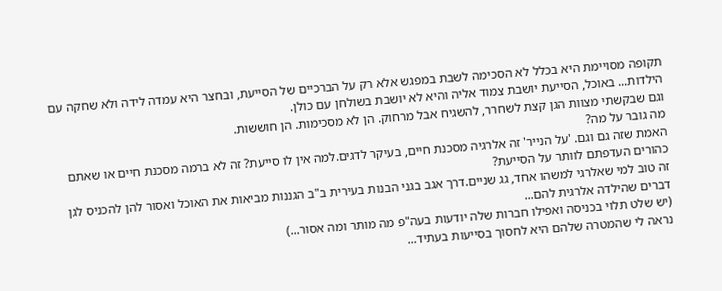תקופה מסויימת היא בכלל לא הסכימה לשבת במפגש אלא רק על הברכיים של הסייעת, ובחצר היא עמדה לידה ולא שחקה עם הילדות... באוכל, הסייעת יושבת צמוד אליה והיא לא יושבת בשולחן עם כולן.
וגם שבקשתי מצוות הגן קצת לשחרר, להשגיח אבל מרחוק. הן לא מסכימות. הן חוששות.
מה גובר על מה?
האמת שזה גם וגם. 'על הנייר' זה אלרגיה מסכנת חיים, בעיקר לדגים.למה אין לו סייעת? זה לא ברמה מסכנת חיים או שאתם כהורים העדפתם לוותר על הסייעת?
זה טוב למי שאלרגי למשהו אחד, גג שניים.דרך אגב בגני הבנות בעירית ב"ב הגננות מביאות את האוכל ואסור להן להכניס לגן דברים שהילדה אלרגית להם...
(יש שלט תלוי בכניסה ואפילו חברות שלה יודעות בעה"פ מה מותר ומה אסור...)
נראה לי שהמטרה שלהם היא לחסוך בסייעות בעתיד...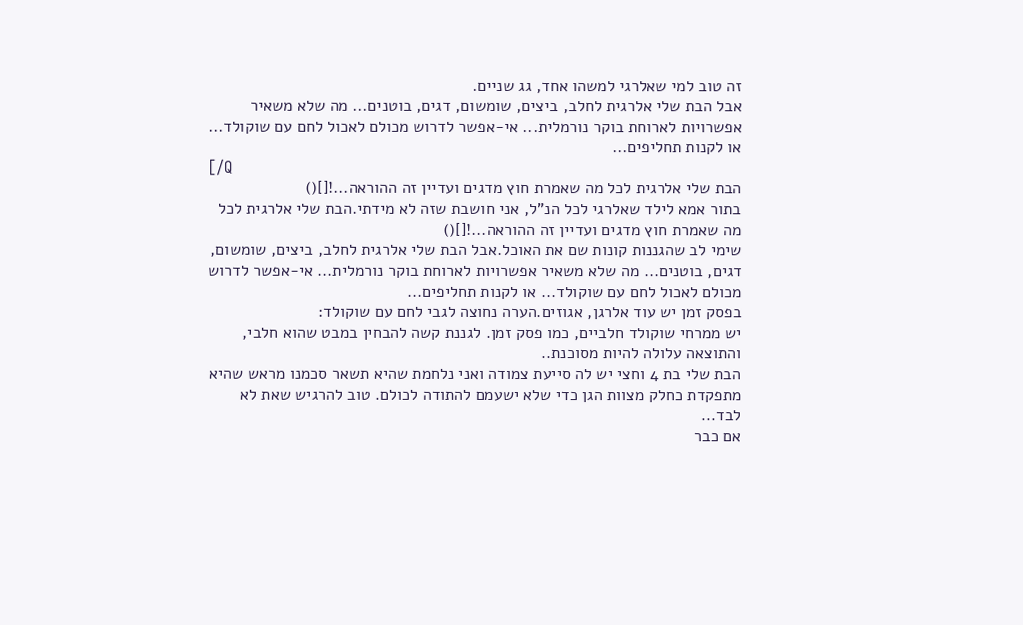זה טוב למי שאלרגי למשהו אחד, גג שניים.
אבל הבת שלי אלרגית לחלב, ביצים, שומשום, דגים, בוטנים... מה שלא משאיר אפשרויות לארוחת בוקר נורמלית... אי-אפשר לדרוש מכולם לאכול לחם עם שוקולד... או לקנות תחליפים...
[/Q
הבת שלי אלרגית לכל מה שאמרת חוץ מדגים ועדיין זה ההוראה...![]()
בתור אמא לילד שאלרגי לכל הנ"ל, אני חושבת שזה לא מידתי.הבת שלי אלרגית לכל מה שאמרת חוץ מדגים ועדיין זה ההוראה...![]()
שימי לב שהגננות קונות שם את האוכל.אבל הבת שלי אלרגית לחלב, ביצים, שומשום, דגים, בוטנים... מה שלא משאיר אפשרויות לארוחת בוקר נורמלית... אי-אפשר לדרוש מכולם לאכול לחם עם שוקולד... או לקנות תחליפים...
בפסק זמן יש עוד אלרגן, אגוזים.הערה נחוצה לגבי לחם עם שוקולד:
יש ממרחי שוקולד חלביים, כמו פסק זמן. לגננת קשה להבחין במבט שהוא חלבי, והתוצאה עלולה להיות מסוכנת..
הבת שלי בת 4 וחצי יש לה סייעת צמודה ואני נלחמת שהיא תשאר סכמנו מראש שהיא מתפקדת כחלק מצוות הגן כדי שלא ישעמם להתודה לכולם. טוב להרגיש שאת לא לבד...
אם כבר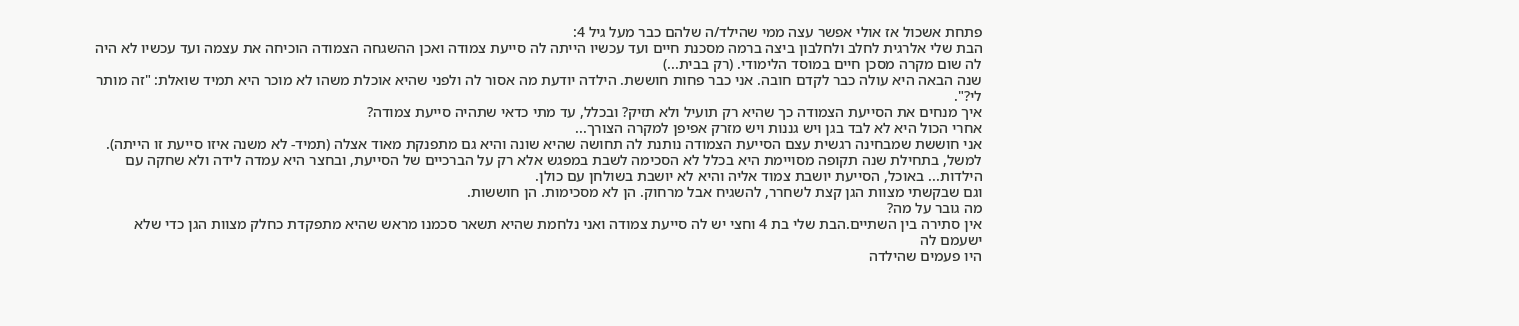פתחת אשכול אז אולי אפשר עצה ממי שהילד/ה שלהם כבר מעל גיל 4:
הבת שלי אלרגית לחלב ולחלבון ביצה ברמה מסכנת חיים ועד עכשיו הייתה לה סייעת צמודה ואכן ההשגחה הצמודה הוכיחה את עצמה ועד עכשיו לא היה לה שום מקרה מסכן חיים במוסד הלימודי. (רק בבית...)
שנה הבאה היא עולה כבר לקדם חובה. אני כבר פחות חוששת. הילדה יודעת מה אסור לה ולפני שהיא אוכלת משהו לא מוכר היא תמיד שואלת: "זה מותר לי?".
איך מנחים את הסייעת הצמודה כך שהיא רק תועיל ולא תזיק? ובכלל, עד מתי כדאי שתהיה סייעת צמודה?
אחרי הכול היא לא לבד בגן ויש גננות ויש מזרק אפיפן למקרה הצורך...
אני חוששת שמבחינה רגשית עצם הסייעת הצמודה נותנת לה תחושה שהיא שונה והיא גם מתפנקת מאוד אצלה (תמיד- לא משנה איזו סייעת זו הייתה). למשל, בתחילת שנה תקופה מסויימת היא בכלל לא הסכימה לשבת במפגש אלא רק על הברכיים של הסייעת, ובחצר היא עמדה לידה ולא שחקה עם הילדות... באוכל, הסייעת יושבת צמוד אליה והיא לא יושבת בשולחן עם כולן.
וגם שבקשתי מצוות הגן קצת לשחרר, להשגיח אבל מרחוק. הן לא מסכימות. הן חוששות.
מה גובר על מה?
אין סתירה בין השתיים.הבת שלי בת 4 וחצי יש לה סייעת צמודה ואני נלחמת שהיא תשאר סכמנו מראש שהיא מתפקדת כחלק מצוות הגן כדי שלא ישעמם לה
היו פעמים שהילדה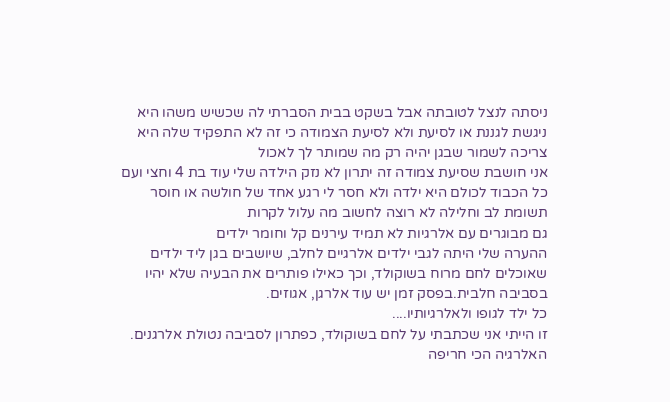ניסתה לנצל לטובתה אבל בשקט בבית הסברתי לה שכשיש משהו היא ניגשת לגננת או לסיעת ולא לסיעת הצמודה כי זה לא התפקיד שלה היא צריכה לשמור שבגן יהיה רק מה שמותר לך לאכול
אני חושבת שסיעת צמודה זה יתרון לא נזק הילדה שלי עוד בת 4 וחצי ועם כל הכבוד לכולם היא ילדה ולא חסר לי רגע אחד של חולשה או חוסר תשומת לב וחלילה לא רוצה לחשוב מה עלול לקרות
גם מבוגרים עם אלרגיות לא תמיד עירנים קל וחומר ילדים
ההערה שלי היתה לגבי ילדים אלרגיים לחלב, שיושבים בגן ליד ילדים שאוכלים לחם מרוח בשוקולד, וכך כאילו פותרים את הבעיה שלא יהיו בסביבה חלבית.בפסק זמן יש עוד אלרגן, אגוזים.
כל ילד לגופו ולאלרגיותיו....
זו הייתי אני שכתבתי על לחם בשוקולד, כפתרון לסביבה נטולת אלרגנים. האלרגיה הכי חריפה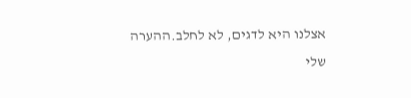אצלנו היא לדגים, לא לחלב.ההערה שלי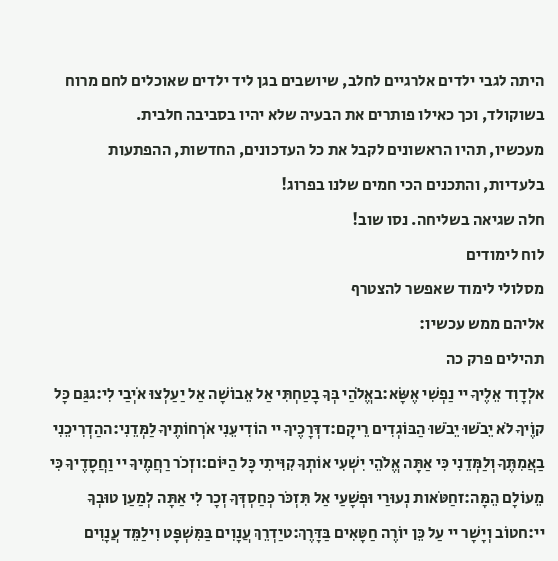היתה לגבי ילדים אלרגיים לחלב, שיושבים בגן ליד ילדים שאוכלים לחם מרוח בשוקולד, וכך כאילו פותרים את הבעיה שלא יהיו בסביבה חלבית.
מעכשיו, תהיו הראשונים לקבל את כל העדכונים, החדשות, ההפתעות בלעדיות, והתכנים הכי חמים שלנו בפרוג!
חלה שגיאה בשליחה. נסו שוב!
לוח לימודים
מסלולי לימוד שאפשר להצטרף
אליהם ממש עכשיו:
תהילים פרק כה
אלְדָוִד אֵלֶיךָ יי נַפְשִׁי אֶשָּׂא:באֱלֹהַי בְּךָ בָטַחְתִּי אַל אֵבוֹשָׁה אַל יַעַלְצוּ אֹיְבַי לִי:גגַּם כָּל קוֶֹיךָ לֹא יֵבֹשׁוּ יֵבֹשׁוּ הַבּוֹגְדִים רֵיקָם:דדְּרָכֶיךָ יי הוֹדִיעֵנִי אֹרְחוֹתֶיךָ לַמְּדֵנִי:ההַדְרִיכֵנִי בַאֲמִתֶּךָ וְלַמְּדֵנִי כִּי אַתָּה אֱלֹהֵי יִשְׁעִי אוֹתְךָ קִוִּיתִי כָּל הַיּוֹם:וזְכֹר רַחֲמֶיךָ יי וַחֲסָדֶיךָ כִּי מֵעוֹלָם הֵמָּה:זחַטֹּאות נְעוּרַי וּפְשָׁעַי אַל תִּזְכֹּר כְּחַסְדְּךָ זְכָר לִי אַתָּה לְמַעַן טוּבְךָ יי:חטוֹב וְיָשָׁר יי עַל כֵּן יוֹרֶה חַטָּאִים בַּדָּרֶךְ:טיַדְרֵךְ עֲנָוִים בַּמִּשְׁפָּט וִילַמֵּד עֲנָוִים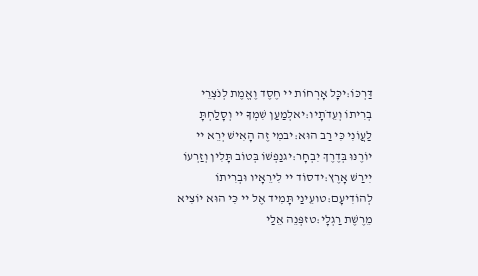דַּרְכּוֹ:יכָּל אָרְחוֹת יי חֶסֶד וֶאֱמֶת לְנֹצְרֵי בְרִיתוֹ וְעֵדֹתָיו:יאלְמַעַן שִׁמְךָ יי וְסָלַחְתָּ לַעֲוֹנִי כִּי רַב הוּא:יבמִי זֶה הָאִישׁ יְרֵא יי יוֹרֶנּוּ בְּדֶרֶךְ יִבְחָר:יגנַפְשׁוֹ בְּטוֹב תָּלִין וְזַרְעוֹ יִירַשׁ אָרֶץ:ידסוֹד יי לִירֵאָיו וּבְרִיתוֹ לְהוֹדִיעָם:טועֵינַי תָּמִיד אֶל יי כִּי הוּא יוֹצִיא מֵרֶשֶׁת רַגְלָי:טזפְּנֵה אֵלַי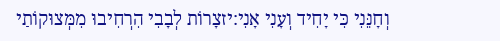וְחָנֵּנִי כִּי יָחִיד וְעָנִי אָנִי:יזצָרוֹת לְבָבִי הִרְחִיבוּ מִמְּצוּקוֹתַי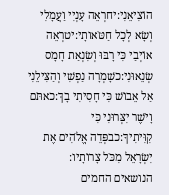הוֹצִיאֵנִי:יחרְאֵה עָנְיִי וַעֲמָלִי וְשָׂא לְכָל חַטֹּאותָי:יטרְאֵה אוֹיְבַי כִּי רָבּוּ וְשִׂנְאַת חָמָס שְׂנֵאוּנִי:כשָׁמְרָה נַפְשִׁי וְהַצִּילֵנִי אַל אֵבוֹשׁ כִּי חָסִיתִי בָךְ:כאתֹּם וָיֹשֶׁר יִצְּרוּנִי כִּי קִוִּיתִיךָ:כבפְּדֵה אֱלֹהִים אֶת יִשְׂרָאֵל מִכֹּל צָרוֹתָיו:
הנושאים החמים